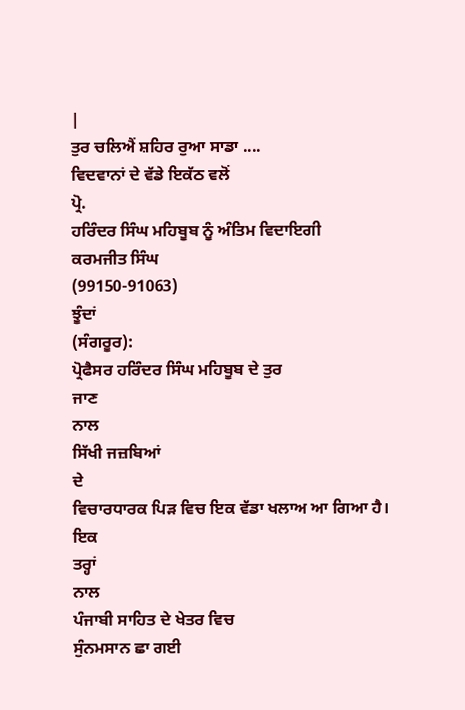|
ਤੁਰ ਚਲਿਐਂ ਸ਼ਹਿਰ ਰੁਆ ਸਾਡਾ ....
ਵਿਦਵਾਨਾਂ ਦੇ ਵੱਡੇ ਇਕੱਠ ਵਲੋਂ
ਪ੍ਰੋ.
ਹਰਿੰਦਰ ਸਿੰਘ ਮਹਿਬੂਬ ਨੂੰ ਅੰਤਿਮ ਵਿਦਾਇਗੀ
ਕਰਮਜੀਤ ਸਿੰਘ
(99150-91063)
ਝੂੰਦਾਂ
(ਸੰਗਰੂਰ):
ਪ੍ਰੋਫੈਸਰ ਹਰਿੰਦਰ ਸਿੰਘ ਮਹਿਬੂਬ ਦੇ ਤੁਰ
ਜਾਣ
ਨਾਲ
ਸਿੱਖੀ ਜਜ਼ਬਿਆਂ
ਦੇ
ਵਿਚਾਰਧਾਰਕ ਪਿੜ ਵਿਚ ਇਕ ਵੱਡਾ ਖਲਾਅ ਆ ਗਿਆ ਹੈ।
ਇਕ
ਤਰ੍ਹਾਂ
ਨਾਲ
ਪੰਜਾਬੀ ਸਾਹਿਤ ਦੇ ਖੇਤਰ ਵਿਚ
ਸੁੰਨਮਸਾਨ ਛਾ ਗਈ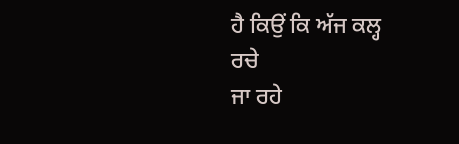ਹੈ ਕਿਉਂ ਕਿ ਅੱਜ ਕਲ੍ਹ
ਰਚੇ
ਜਾ ਰਹੇ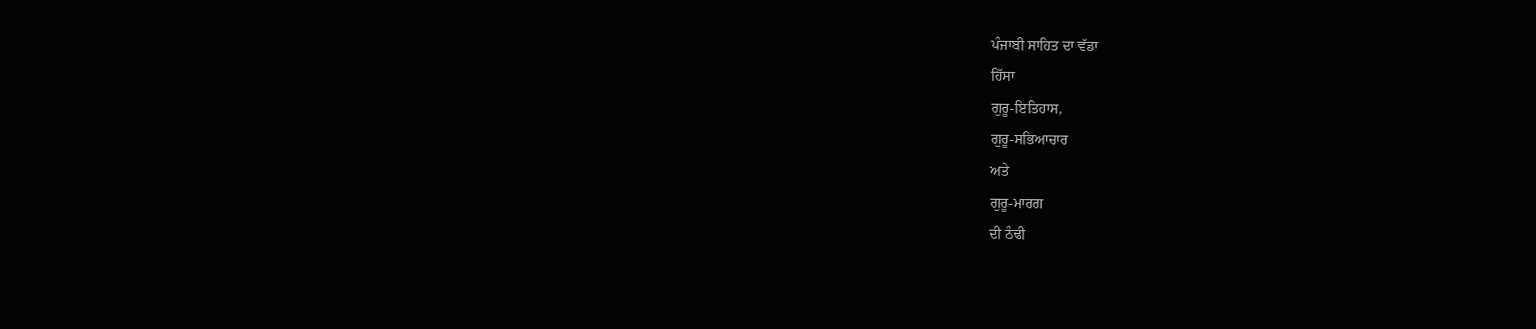ਪੰਜਾਬੀ ਸਾਹਿਤ ਦਾ ਵੱਡਾ
ਹਿੱਸਾ
ਗੁਰੂ-ਇਤਿਹਾਸ,
ਗੁਰੂ-ਸਭਿਆਚਾਰ
ਅਤੇ
ਗੁਰੂ-ਮਾਰਗ
ਦੀ ਠੰਢੀ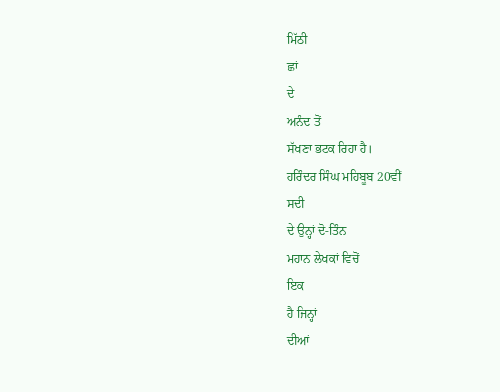ਮਿੱਠੀ
ਛਾਂ
ਦੇ
ਅਨੰਦ ਤੋਂ
ਸੱਖਣਾ ਭਟਕ ਰਿਹਾ ਹੈ।
ਹਰਿੰਦਰ ਸਿੰਘ ਮਹਿਬੂਬ 20ਵੀਂ
ਸਦੀ
ਦੇ ਉਨ੍ਹਾਂ ਦੋ-ਤਿੰਨ
ਮਹਾਨ ਲੇਖਕਾਂ ਵਿਚੋਂ
ਇਕ
ਹੈ ਜਿਨ੍ਹਾਂ
ਦੀਆਂ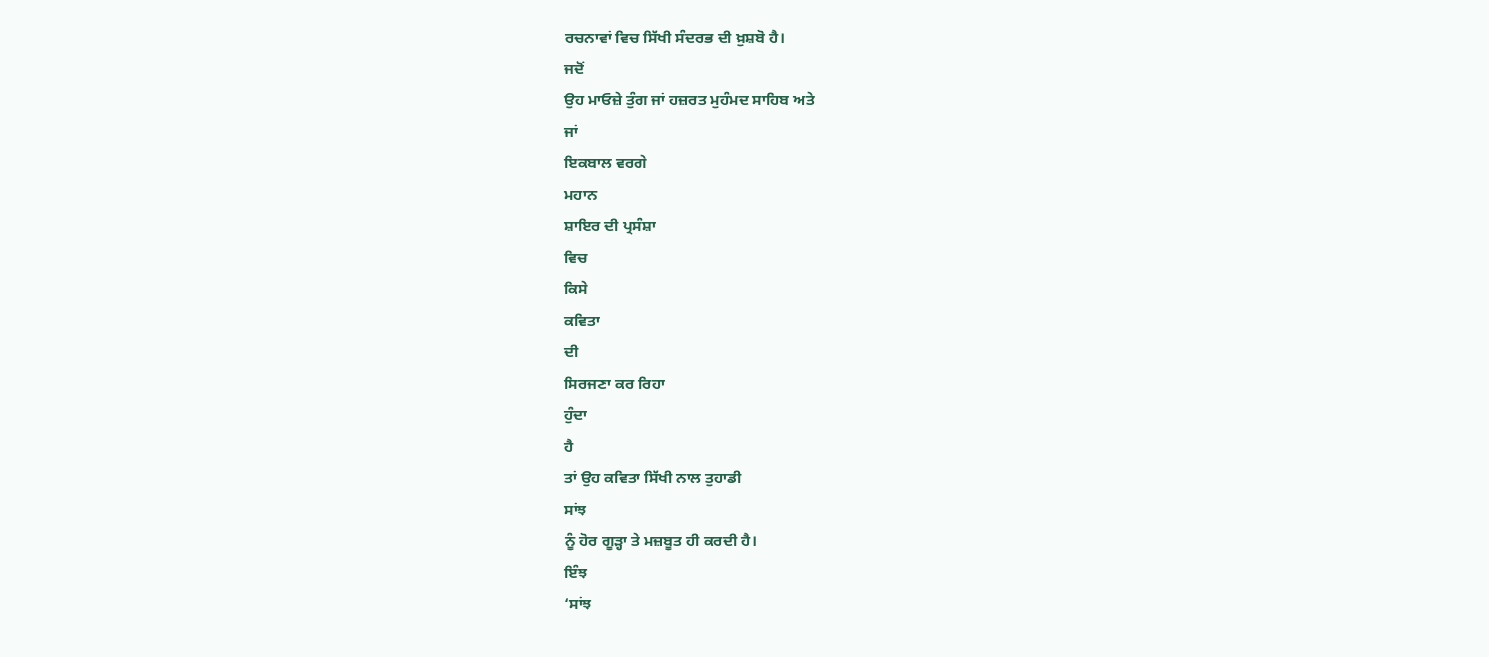ਰਚਨਾਵਾਂ ਵਿਚ ਸਿੱਖੀ ਸੰਦਰਭ ਦੀ ਖ਼ੁਸ਼ਬੋ ਹੈ।
ਜਦੋਂ
ਉਹ ਮਾਓਜ਼ੇ ਤੁੰਗ ਜਾਂ ਹਜ਼ਰਤ ਮੁਹੰਮਦ ਸਾਹਿਬ ਅਤੇ
ਜਾਂ
ਇਕਬਾਲ ਵਰਗੇ
ਮਹਾਨ
ਸ਼ਾਇਰ ਦੀ ਪ੍ਰਸੰਸ਼ਾ
ਵਿਚ
ਕਿਸੇ
ਕਵਿਤਾ
ਦੀ
ਸਿਰਜਣਾ ਕਰ ਰਿਹਾ
ਹੁੰਦਾ
ਹੈ
ਤਾਂ ਉਹ ਕਵਿਤਾ ਸਿੱਖੀ ਨਾਲ ਤੁਹਾਡੀ
ਸਾਂਝ
ਨੂੰ ਹੋਰ ਗੂੜ੍ਹਾ ਤੇ ਮਜ਼ਬੂਤ ਹੀ ਕਰਦੀ ਹੈ।
ਇੰਝ
‘ਸਾਂਝ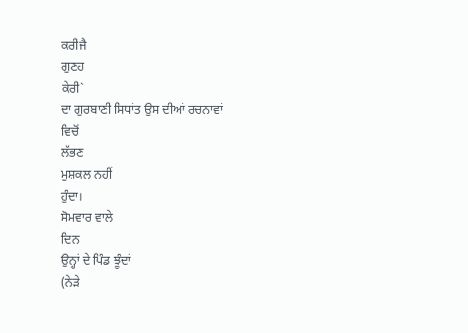ਕਰੀਜੈ
ਗੁਣਹ
ਕੇਰੀ`
ਦਾ ਗੁਰਬਾਣੀ ਸਿਧਾਂਤ ਉਸ ਦੀਆਂ ਰਚਨਾਵਾਂ
ਵਿਚੋਂ
ਲੱਭਣ
ਮੁਸ਼ਕਲ ਨਹੀਂ
ਹੁੰਦਾ।
ਸੋਮਵਾਰ ਵਾਲੇ
ਦਿਨ
ਉਨ੍ਹਾਂ ਦੇ ਪਿੰਡ ਝੂੰਦਾਂ
(ਨੇੜੇ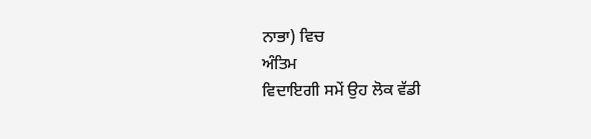ਨਾਭਾ) ਵਿਚ
ਅੰਤਿਮ
ਵਿਦਾਇਗੀ ਸਮੇਂ ਉਹ ਲੋਕ ਵੱਡੀ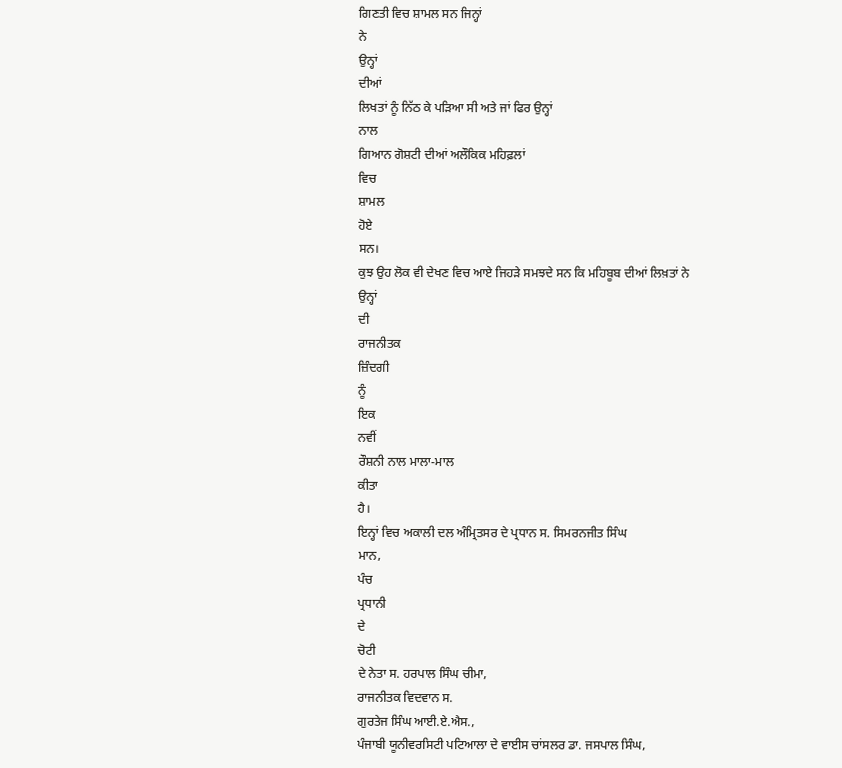ਗਿਣਤੀ ਵਿਚ ਸ਼ਾਮਲ ਸਨ ਜਿਨ੍ਹਾਂ
ਨੇ
ਉਨ੍ਹਾਂ
ਦੀਆਂ
ਲਿਖਤਾਂ ਨੂੰ ਨਿੱਠ ਕੇ ਪੜਿਆ ਸੀ ਅਤੇ ਜਾਂ ਫਿਰ ਉਨ੍ਹਾਂ
ਨਾਲ
ਗਿਆਨ ਗੋਸ਼ਟੀ ਦੀਆਂ ਅਲੌਕਿਕ ਮਹਿਫ਼ਲਾਂ
ਵਿਚ
ਸ਼ਾਮਲ
ਹੋਏ
ਸਨ।
ਕੁਝ ਉਹ ਲੋਕ ਵੀ ਦੇਖਣ ਵਿਚ ਆਏ ਜਿਹੜੇ ਸਮਝਦੇ ਸਨ ਕਿ ਮਹਿਬੂਬ ਦੀਆਂ ਲਿਖ਼ਤਾਂ ਨੇ
ਉਨ੍ਹਾਂ
ਦੀ
ਰਾਜਨੀਤਕ
ਜ਼ਿੰਦਗੀ
ਨੂੰ
ਇਕ
ਨਵੀਂ
ਰੌਸ਼ਨੀ ਨਾਲ ਮਾਲਾ-ਮਾਲ
ਕੀਤਾ
ਹੈ।
ਇਨ੍ਹਾਂ ਵਿਚ ਅਕਾਲੀ ਦਲ ਅੰਮ੍ਰਿਤਸਰ ਦੇ ਪ੍ਰਧਾਨ ਸ. ਸਿਮਰਨਜੀਤ ਸਿੰਘ
ਮਾਨ,
ਪੰਚ
ਪ੍ਰਧਾਨੀ
ਦੇ
ਚੋਟੀ
ਦੇ ਨੇਤਾ ਸ. ਹਰਪਾਲ ਸਿੰਘ ਚੀਮਾ,
ਰਾਜਨੀਤਕ ਵਿਦਵਾਨ ਸ.
ਗੁਰਤੇਜ ਸਿੰਘ ਆਈ.ਏ.ਐਸ.,
ਪੰਜਾਬੀ ਯੂਨੀਵਰਸਿਟੀ ਪਟਿਆਲਾ ਦੇ ਵਾਈਸ ਚਾਂਸਲਰ ਡਾ. ਜਸਪਾਲ ਸਿੰਘ,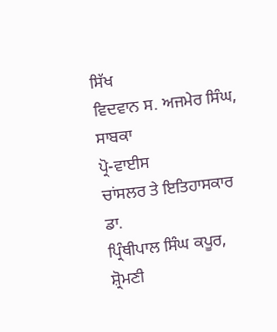ਸਿੱਖ
ਵਿਦਵਾਨ ਸ. ਅਜਮੇਰ ਸਿੰਘ,
ਸਾਬਕਾ
ਪ੍ਰੋ-ਵਾਈਸ
ਚਾਂਸਲਰ ਤੇ ਇਤਿਹਾਸਕਾਰ
ਡਾ.
ਪ੍ਰਿੰਥੀਪਾਲ ਸਿੰਘ ਕਪੂਰ,
ਸ਼੍ਰੋਮਣੀ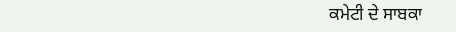ਕਮੇਟੀ ਦੇ ਸਾਬਕਾ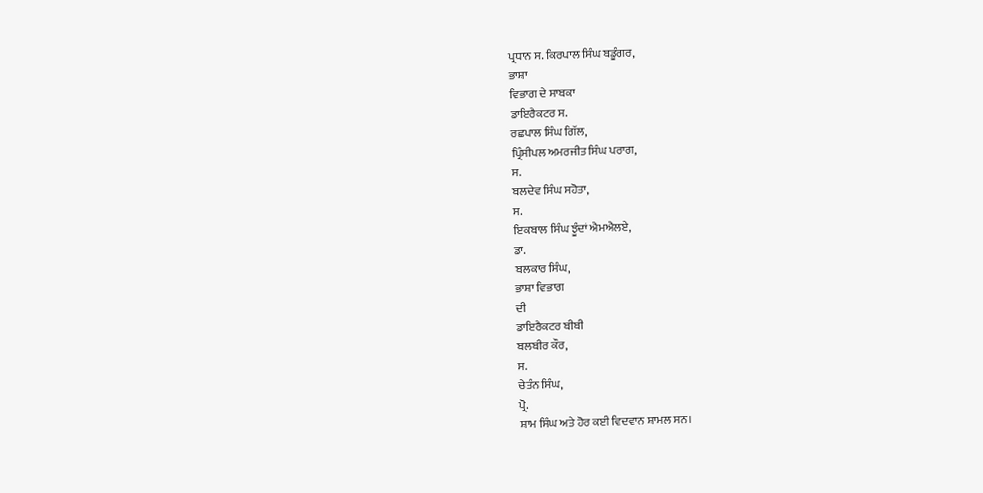ਪ੍ਰਧਾਨ ਸ. ਕਿਰਪਾਲ ਸਿੰਘ ਬਡੂੰਗਰ,
ਭਾਸ਼ਾ
ਵਿਭਾਗ ਦੇ ਸਾਬਕਾ
ਡਾਇਰੈਕਟਰ ਸ.
ਰਛਪਾਲ ਸਿੰਘ ਗਿੱਲ,
ਪ੍ਰਿੰਸੀਪਲ ਅਮਰਜੀਤ ਸਿੰਘ ਪਰਾਗ,
ਸ.
ਬਲਦੇਵ ਸਿੰਘ ਸਹੋਤਾ,
ਸ.
ਇਕਬਾਲ ਸਿੰਘ ਝੂੰਦਾਂ ਐਮਐਲਏ,
ਡਾ.
ਬਲਕਾਰ ਸਿੰਘ,
ਭਾਸ਼ਾ ਵਿਭਾਗ
ਦੀ
ਡਾਇਰੈਕਟਰ ਬੀਬੀ
ਬਲਬੀਰ ਕੌਰ,
ਸ.
ਚੇਤੰਨ ਸਿੰਘ,
ਪ੍ਰੋ.
ਸ਼ਾਮ ਸਿੰਘ ਅਤੇ ਹੋਰ ਕਈ ਵਿਦਵਾਨ ਸ਼ਾਮਲ ਸਨ।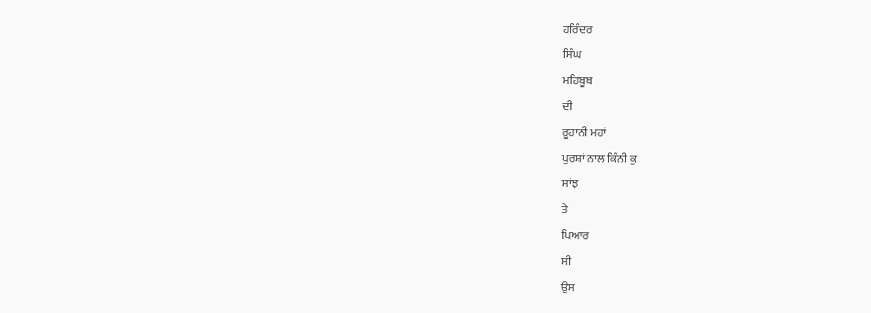ਹਰਿੰਦਰ
ਸਿੰਘ
ਮਹਿਬੂਬ
ਦੀ
ਰੂਹਾਨੀ ਮਹਾਂ
ਪੁਰਸ਼ਾਂ ਨਾਲ ਕਿੰਨੀ ਕੁ
ਸਾਂਝ
ਤੇ
ਪਿਆਰ
ਸੀ
ਉਸ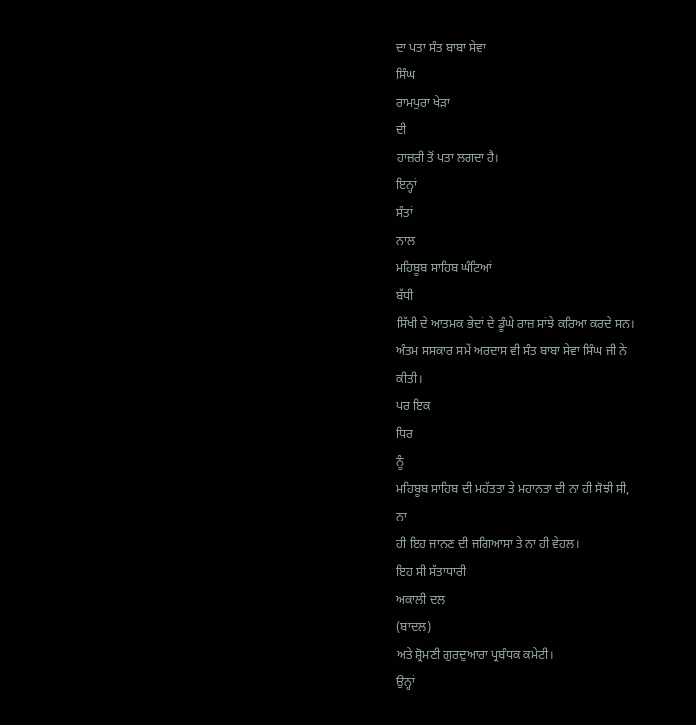ਦਾ ਪਤਾ ਸੰਤ ਬਾਬਾ ਸੇਵਾ
ਸਿੰਘ
ਰਾਮਪੁਰਾ ਖੇੜਾ
ਦੀ
ਹਾਜ਼ਰੀ ਤੋਂ ਪਤਾ ਲਗਦਾ ਹੈ।
ਇਨ੍ਹਾਂ
ਸੰਤਾਂ
ਨਾਲ
ਮਹਿਬੂਬ ਸਾਹਿਬ ਘੰਟਿਆਂ
ਬੱਧੀ
ਸਿੱਖੀ ਦੇ ਆਤਮਕ ਭੇਦਾਂ ਦੇ ਡੂੰਘੇ ਰਾਜ਼ ਸਾਂਝੇ ਕਰਿਆ ਕਰਦੇ ਸਨ।
ਅੰਤਮ ਸਸਕਾਰ ਸਮੇਂ ਅਰਦਾਸ ਵੀ ਸੰਤ ਬਾਬਾ ਸੇਵਾ ਸਿੰਘ ਜੀ ਨੇ
ਕੀਤੀ।
ਪਰ ਇਕ
ਧਿਰ
ਨੂੰ
ਮਹਿਬੂਬ ਸਾਹਿਬ ਦੀ ਮਹੱਤਤਾ ਤੇ ਮਹਾਨਤਾ ਦੀ ਨਾ ਹੀ ਸੋਝੀ ਸੀ,
ਨਾ
ਹੀ ਇਹ ਜਾਨਣ ਦੀ ਜਗਿਆਸਾ ਤੇ ਨਾ ਹੀ ਵੇਹਲ।
ਇਹ ਸੀ ਸੱਤਾਧਾਰੀ
ਅਕਾਲੀ ਦਲ
(ਬਾਦਲ)
ਅਤੇ ਸ਼੍ਰੋਮਣੀ ਗੁਰਦੁਆਰਾ ਪ੍ਰਬੰਧਕ ਕਮੇਟੀ।
ਉਨ੍ਹਾਂ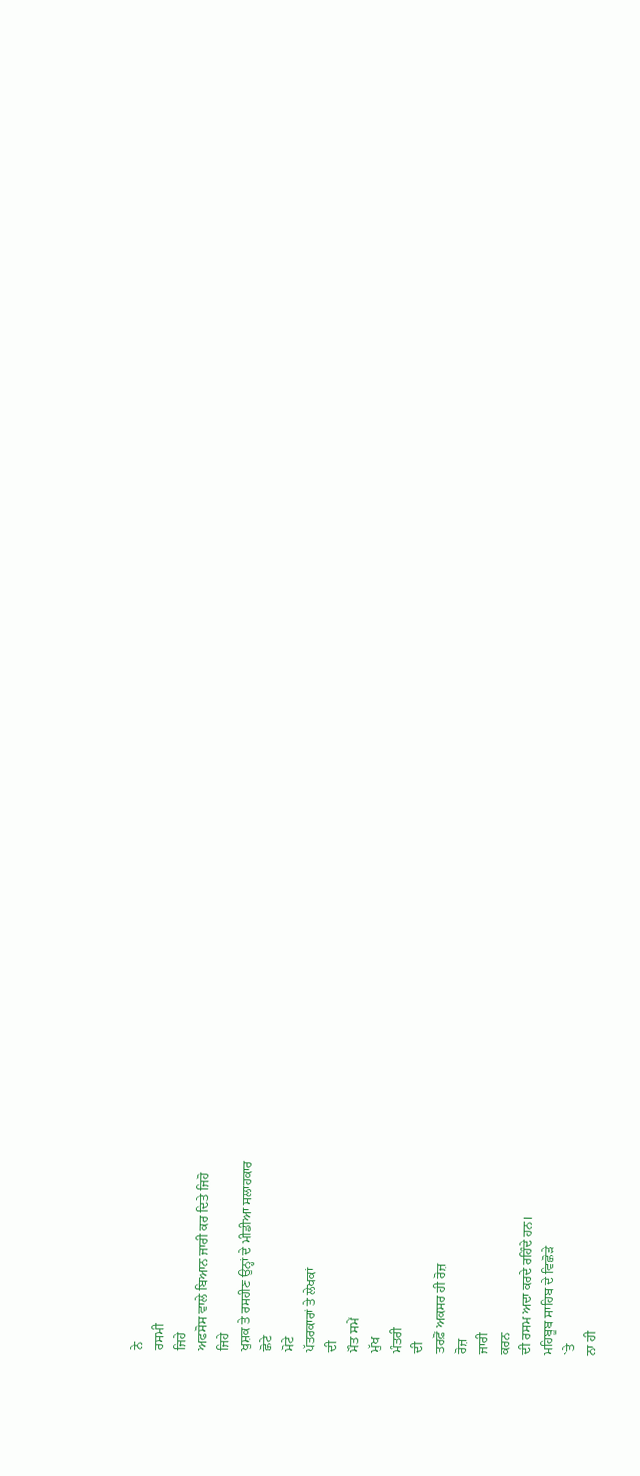ਨੇ
ਰਸਮੀ
ਜਿਹੇ
ਅਫਸੋਸ ਵਾਲੇ ਬਿਆਨ ਜਾਰੀ ਕਰ ਦਿਤੇ ਜਿਹੋ
ਜਿਹੇ
ਖੁਸ਼ਕ ਤੇ ਰਸਹੀਣ ਉਨ੍ਹਾਂ ਦੇ ਮੀਡੀਆ ਸਲਾਹਕਾਰ
ਛੋਟੇ
ਮੋਟੇ
ਪੱਤਰਕਾਰਾਂ ਤੇ ਲੇਖਕਾਂ
ਦੀ
ਮੌਤ ਸਮੇਂ
ਮੁੱਖ
ਮੰਤਰੀ
ਦੀ
ਤਰਫ਼ੋਂ ਅਕਸਰ ਹੀ ਰੋਜ਼
ਰੋਜ਼
ਜਾਰੀ
ਕਰਨ
ਦੀ ਰਸਮ ਅਦਾ ਕਰਦੇ ਰਹਿੰਦੇ ਹਨ।
ਮਹਿਬੂਬ ਸਾਹਿਬ ਦੇ ਵਿਛੋੜੇ
`ਤੇ
ਨਾ ਹੀ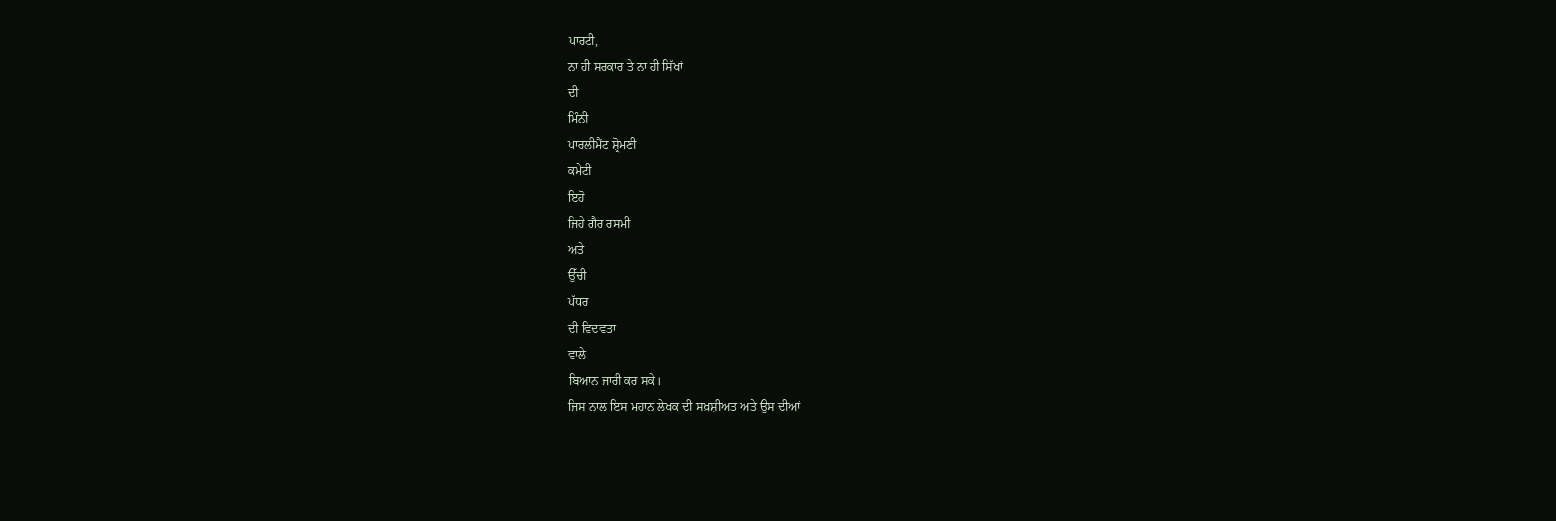ਪਾਰਟੀ,
ਨਾ ਹੀ ਸਰਕਾਰ ਤੇ ਨਾ ਹੀ ਸਿੱਖਾਂ
ਦੀ
ਮਿੰਨੀ
ਪਾਰਲੀਮੈਂਟ ਸ਼੍ਰੋਮਣੀ
ਕਮੇਟੀ
ਇਹੋ
ਜਿਹੇ ਗੈਰ ਰਸਮੀ
ਅਤੇ
ਉੱਚੀ
ਪੱਧਰ
ਦੀ ਵਿਦਵਤਾ
ਵਾਲੇ
ਬਿਆਨ ਜਾਰੀ ਕਰ ਸਕੇ।
ਜਿਸ ਨਾਲ ਇਸ ਮਹਾਨ ਲੇਖਕ ਦੀ ਸਖ਼ਸ਼ੀਅਤ ਅਤੇ ਉਸ ਦੀਆਂ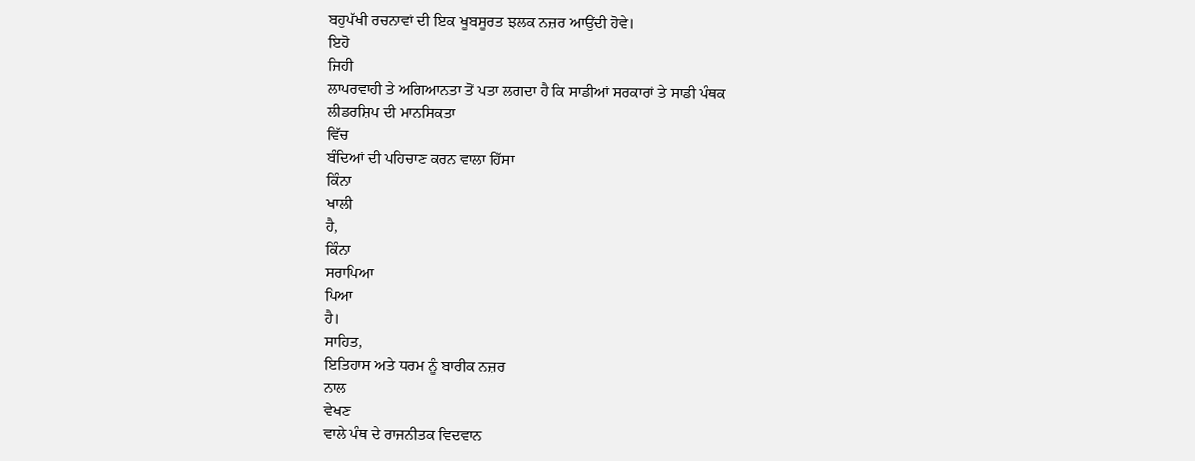ਬਹੁਪੱਖੀ ਰਚਨਾਵਾਂ ਦੀ ਇਕ ਖੂਬਸੂਰਤ ਝਲਕ ਨਜ਼ਰ ਆਉਂਦੀ ਹੋਵੇ।
ਇਹੋ
ਜਿਹੀ
ਲਾਪਰਵਾਹੀ ਤੇ ਅਗਿਆਨਤਾ ਤੋਂ ਪਤਾ ਲਗਦਾ ਹੈ ਕਿ ਸਾਡੀਆਂ ਸਰਕਾਰਾਂ ਤੇ ਸਾਡੀ ਪੰਥਕ
ਲੀਡਰਸ਼ਿਪ ਦੀ ਮਾਨਸਿਕਤਾ
ਵਿੱਚ
ਬੰਦਿਆਂ ਦੀ ਪਹਿਚਾਣ ਕਰਨ ਵਾਲਾ ਹਿੱਸਾ
ਕਿੰਨਾ
ਖਾਲੀ
ਹੈ,
ਕਿੰਨਾ
ਸਰਾਪਿਆ
ਪਿਆ
ਹੈ।
ਸਾਹਿਤ,
ਇਤਿਹਾਸ ਅਤੇ ਧਰਮ ਨੂੰ ਬਾਰੀਕ ਨਜ਼ਰ
ਨਾਲ
ਵੇਖਣ
ਵਾਲੇ ਪੰਥ ਦੇ ਰਾਜਨੀਤਕ ਵਿਦਵਾਨ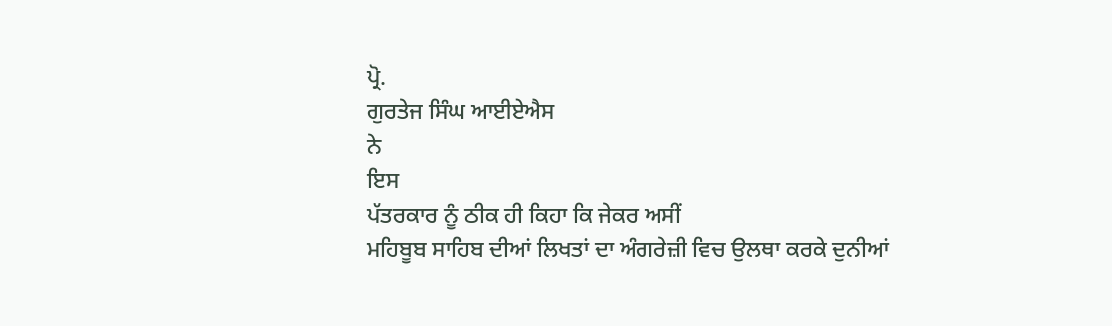ਪ੍ਰੋ.
ਗੁਰਤੇਜ ਸਿੰਘ ਆਈਏਐਸ
ਨੇ
ਇਸ
ਪੱਤਰਕਾਰ ਨੂੰ ਠੀਕ ਹੀ ਕਿਹਾ ਕਿ ਜੇਕਰ ਅਸੀਂ
ਮਹਿਬੂਬ ਸਾਹਿਬ ਦੀਆਂ ਲਿਖਤਾਂ ਦਾ ਅੰਗਰੇਜ਼ੀ ਵਿਚ ਉਲਥਾ ਕਰਕੇ ਦੁਨੀਆਂ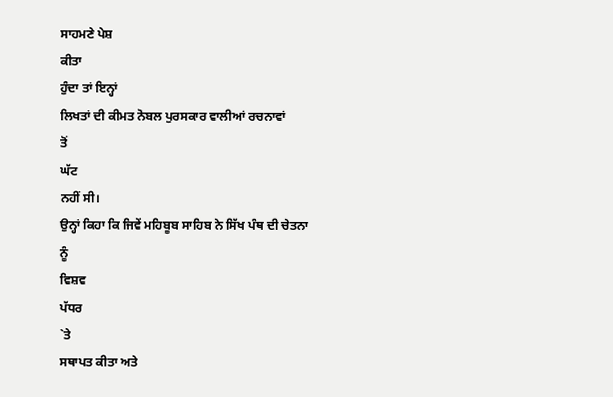ਸਾਹਮਣੇ ਪੇਸ਼
ਕੀਤਾ
ਹੁੰਦਾ ਤਾਂ ਇਨ੍ਹਾਂ
ਲਿਖਤਾਂ ਦੀ ਕੀਮਤ ਨੋਬਲ ਪੁਰਸਕਾਰ ਵਾਲੀਆਂ ਰਚਨਾਵਾਂ
ਤੋਂ
ਘੱਟ
ਨਹੀਂ ਸੀ।
ਉਨ੍ਹਾਂ ਕਿਹਾ ਕਿ ਜਿਵੇਂ ਮਹਿਬੂਬ ਸਾਹਿਬ ਨੇ ਸਿੱਖ ਪੰਥ ਦੀ ਚੇਤਨਾ
ਨੂੰ
ਵਿਸ਼ਵ
ਪੱਧਰ
`ਤੇ
ਸਥਾਪਤ ਕੀਤਾ ਅਤੇ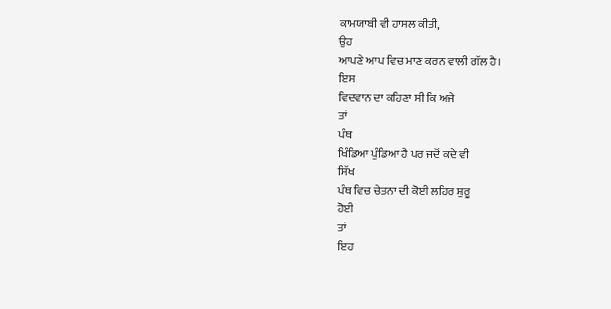ਕਾਮਯਾਬੀ ਵੀ ਹਾਸਲ ਕੀਤੀ,
ਉਹ
ਆਪਣੇ ਆਪ ਵਿਚ ਮਾਣ ਕਰਨ ਵਾਲੀ ਗੱਲ ਹੈ।
ਇਸ
ਵਿਦਵਾਨ ਦਾ ਕਹਿਣਾ ਸੀ ਕਿ ਅਜੇ
ਤਾਂ
ਪੰਥ
ਖਿੰਡਿਆ ਪੁੰਡਿਆ ਹੈ ਪਰ ਜਦੋਂ ਕਦੇ ਵੀ
ਸਿੱਖ
ਪੰਥ ਵਿਚ ਚੇਤਨਾ ਦੀ ਕੋਈ ਲਹਿਰ ਸ਼ੁਰੂ
ਹੋਈ
ਤਾਂ
ਇਹ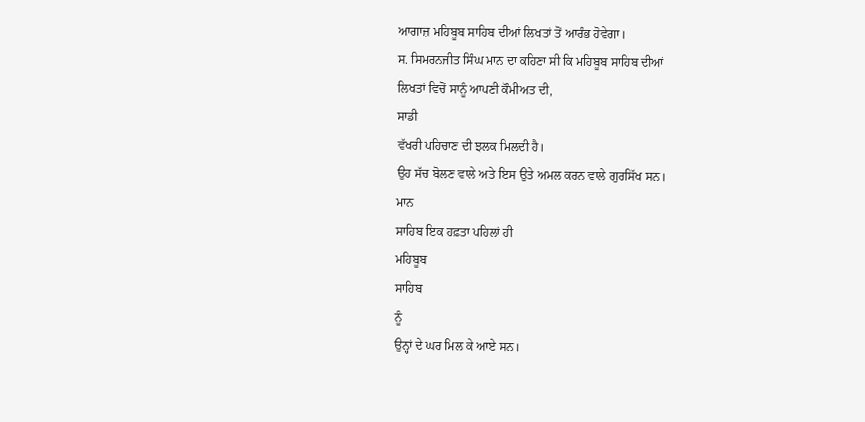ਆਗਾਜ਼ ਮਹਿਬੂਬ ਸਾਹਿਬ ਦੀਆਂ ਲਿਖਤਾਂ ਤੋਂ ਆਰੰਭ ਹੋਵੇਗਾ।
ਸ. ਸਿਮਰਨਜੀਤ ਸਿੰਘ ਮਾਨ ਦਾ ਕਹਿਣਾ ਸੀ ਕਿ ਮਹਿਬੂਬ ਸਾਹਿਬ ਦੀਆਂ
ਲਿਖਤਾਂ ਵਿਚੋਂ ਸਾਨੂੰ ਆਪਣੀ ਕੌਮੀਅਤ ਦੀ,
ਸਾਡੀ
ਵੱਖਰੀ ਪਹਿਚਾਣ ਦੀ ਝਲਕ ਮਿਲਦੀ ਹੈ।
ਉਹ ਸੱਚ ਬੋਲਣ ਵਾਲੇ ਅਤੇ ਇਸ ਉਤੇ ਅਮਲ ਕਰਨ ਵਾਲੇ ਗੁਰਸਿੱਖ ਸਨ।
ਮਾਨ
ਸਾਹਿਬ ਇਕ ਹਫ਼ਤਾ ਪਹਿਲਾਂ ਹੀ
ਮਹਿਬੂਬ
ਸਾਹਿਬ
ਨੂੰ
ਉਨ੍ਹਾਂ ਦੇ ਘਰ ਮਿਲ ਕੇ ਆਏ ਸਨ।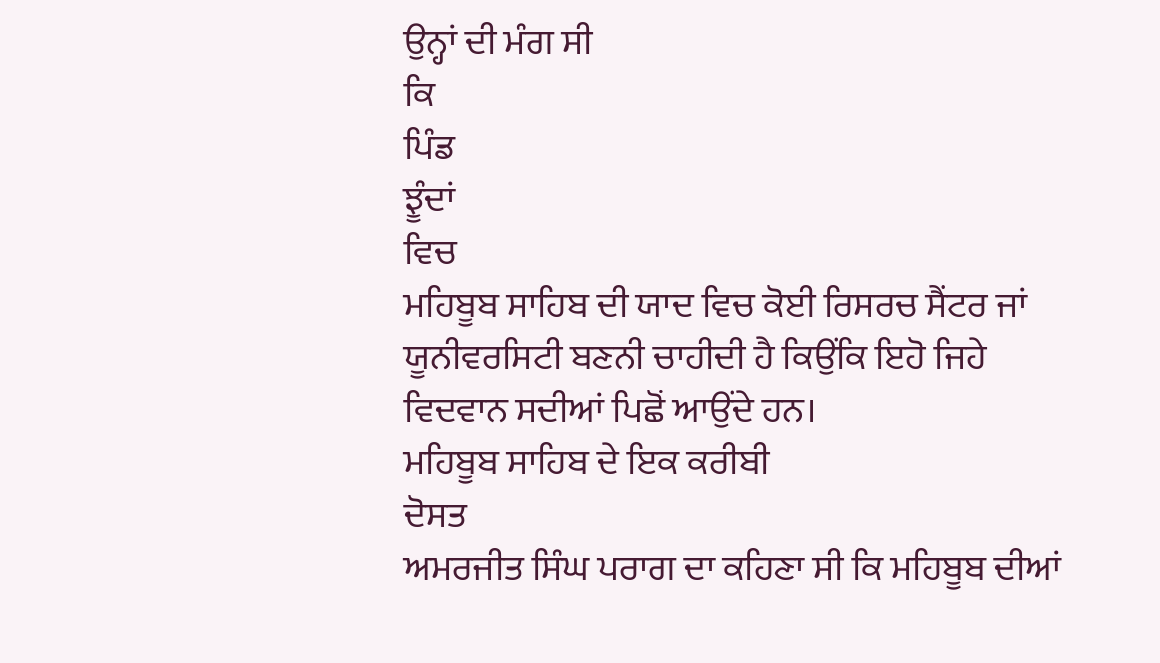ਉਨ੍ਹਾਂ ਦੀ ਮੰਗ ਸੀ
ਕਿ
ਪਿੰਡ
ਝੂੰਦਾਂ
ਵਿਚ
ਮਹਿਬੂਬ ਸਾਹਿਬ ਦੀ ਯਾਦ ਵਿਚ ਕੋਈ ਰਿਸਰਚ ਸੈਂਟਰ ਜਾਂ
ਯੂਨੀਵਰਸਿਟੀ ਬਣਨੀ ਚਾਹੀਦੀ ਹੈ ਕਿਉਂਕਿ ਇਹੋ ਜਿਹੇ
ਵਿਦਵਾਨ ਸਦੀਆਂ ਪਿਛੋਂ ਆਉਂਦੇ ਹਨ।
ਮਹਿਬੂਬ ਸਾਹਿਬ ਦੇ ਇਕ ਕਰੀਬੀ
ਦੋਸਤ
ਅਮਰਜੀਤ ਸਿੰਘ ਪਰਾਗ ਦਾ ਕਹਿਣਾ ਸੀ ਕਿ ਮਹਿਬੂਬ ਦੀਆਂ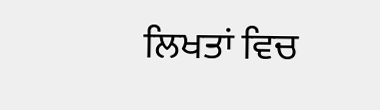ਲਿਖਤਾਂ ਵਿਚ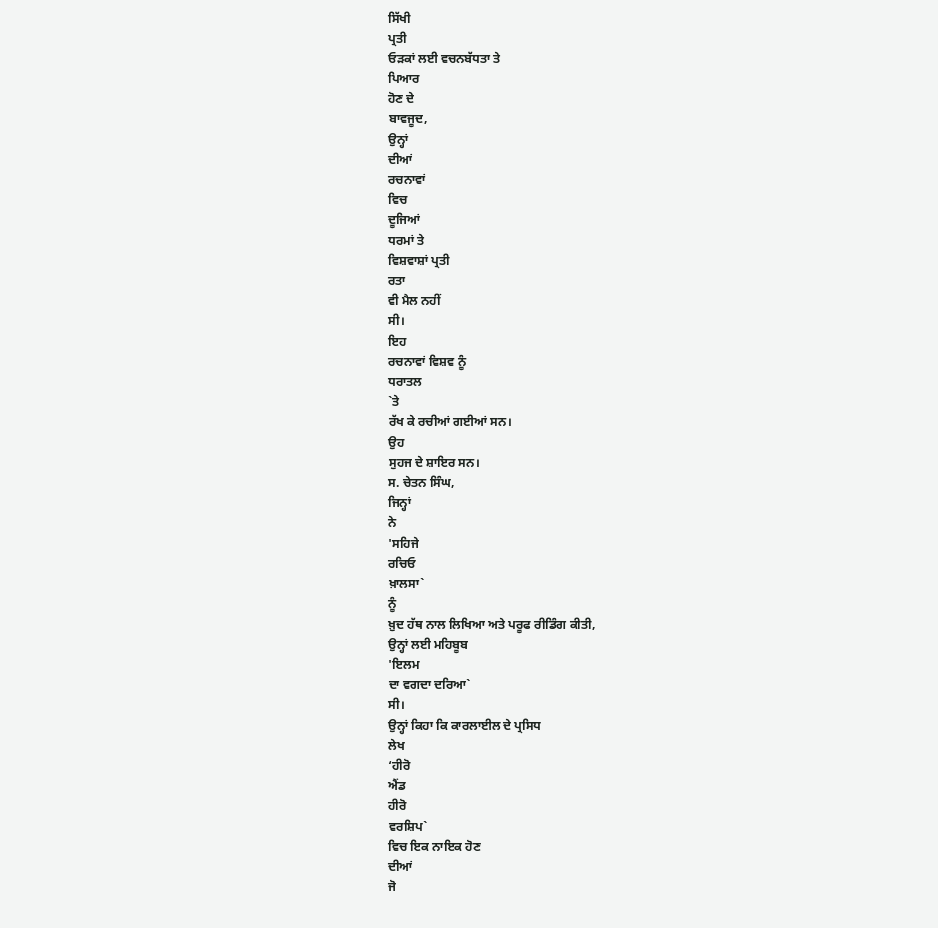ਸਿੱਖੀ
ਪ੍ਰਤੀ
ਓੜਕਾਂ ਲਈ ਵਚਨਬੱਧਤਾ ਤੇ
ਪਿਆਰ
ਹੋਣ ਦੇ
ਬਾਵਜੂਦ,
ਉਨ੍ਹਾਂ
ਦੀਆਂ
ਰਚਨਾਵਾਂ
ਵਿਚ
ਦੂਜਿਆਂ
ਧਰਮਾਂ ਤੇ
ਵਿਸ਼ਵਾਸ਼ਾਂ ਪ੍ਰਤੀ
ਰਤਾ
ਵੀ ਮੈਲ ਨਹੀਂ
ਸੀ।
ਇਹ
ਰਚਨਾਵਾਂ ਵਿਸ਼ਵ ਨੂੰ
ਧਰਾਤਲ
`ਤੇ
ਰੱਖ ਕੇ ਰਚੀਆਂ ਗਈਆਂ ਸਨ।
ਉਹ
ਸੁਹਜ ਦੇ ਸ਼ਾਇਰ ਸਨ।
ਸ. ਚੇਤਨ ਸਿੰਘ,
ਜਿਨ੍ਹਾਂ
ਨੇ
'ਸਹਿਜੇ
ਰਚਿਓ
ਖ਼ਾਲਸਾ`
ਨੂੰ
ਖ਼ੁਦ ਹੱਥ ਨਾਲ ਲਿਖਿਆ ਅਤੇ ਪਰੂਫ ਰੀਡਿੰਗ ਕੀਤੀ,
ਉਨ੍ਹਾਂ ਲਈ ਮਹਿਬੂਬ
'ਇਲਮ
ਦਾ ਵਗਦਾ ਦਰਿਆ`
ਸੀ।
ਉਨ੍ਹਾਂ ਕਿਹਾ ਕਿ ਕਾਰਲਾਈਲ ਦੇ ਪ੍ਰਸਿਧ
ਲੇਖ
‘ਹੀਰੋ
ਐਂਡ
ਹੀਰੋ
ਵਰਸ਼ਿਪ`
ਵਿਚ ਇਕ ਨਾਇਕ ਹੋਣ
ਦੀਆਂ
ਜੋ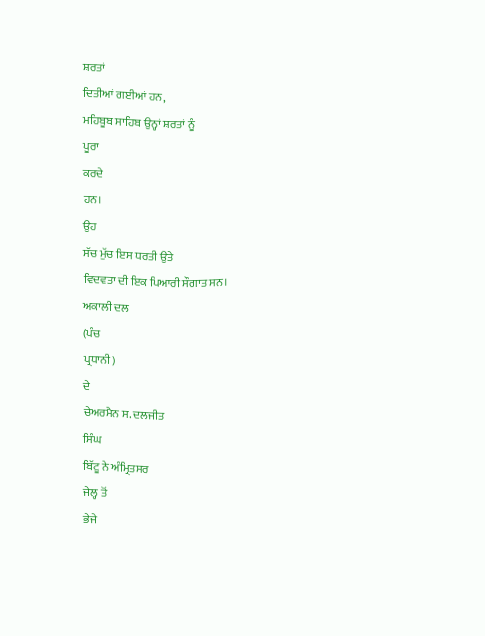ਸ਼ਰਤਾਂ
ਦਿਤੀਆਂ ਗਈਆਂ ਹਨ,
ਮਹਿਬੂਬ ਸਾਹਿਬ ਉਨ੍ਹਾਂ ਸ਼ਰਤਾਂ ਨੂੰ
ਪੂਰਾ
ਕਰਦੇ
ਹਨ।
ਉਹ
ਸੱਚ ਮੁੱਚ ਇਸ ਧਰਤੀ ਉਤੇ
ਵਿਦਵਤਾ ਦੀ ਇਕ ਪਿਆਰੀ ਸੌਗਾਤ ਸਨ।
ਅਕਾਲੀ ਦਲ
(ਪੰਚ
ਪ੍ਰਧਾਨੀ)
ਦੇ
ਚੇਅਰਮੈਨ ਸ. ਦਲਜੀਤ
ਸਿੰਘ
ਬਿੱਟੂ ਨੇ ਅੰਮ੍ਰਿਤਸਰ
ਜੇਲ੍ਹ ਤੋਂ
ਭੇਜੇ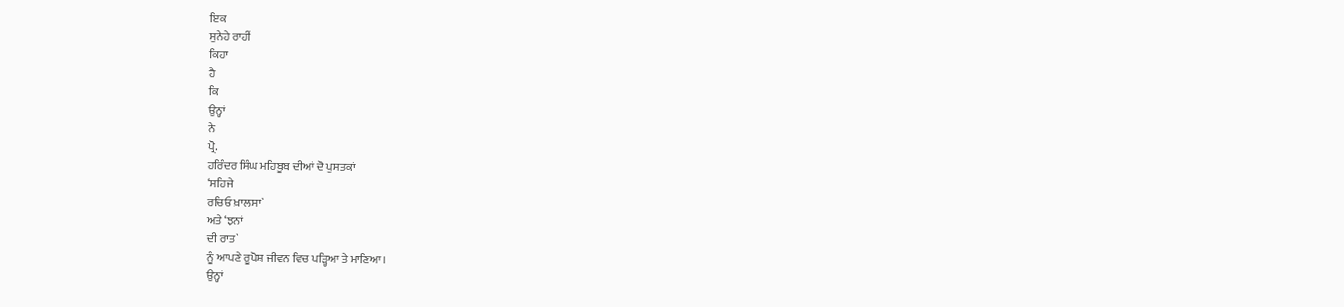ਇਕ
ਸੁਨੇਹੇ ਰਾਹੀਂ
ਕਿਹਾ
ਹੈ
ਕਿ
ਉਨ੍ਹਾਂ
ਨੇ
ਪ੍ਰੋ.
ਹਰਿੰਦਰ ਸਿੰਘ ਮਹਿਬੂਬ ਦੀਆਂ ਦੋ ਪੁਸਤਕਾਂ
‘ਸਹਿਜੇ
ਰਚਿਓ ਖ਼ਾਲਸਾ`
ਅਤੇ ‘ਝਨਾਂ
ਦੀ ਰਾਤ`
ਨੂੰ ਆਪਣੇ ਰੂਪੋਸ਼ ਜੀਵਨ ਵਿਚ ਪੜ੍ਹਿਆ ਤੇ ਮਾਣਿਆ।
ਉਨ੍ਹਾਂ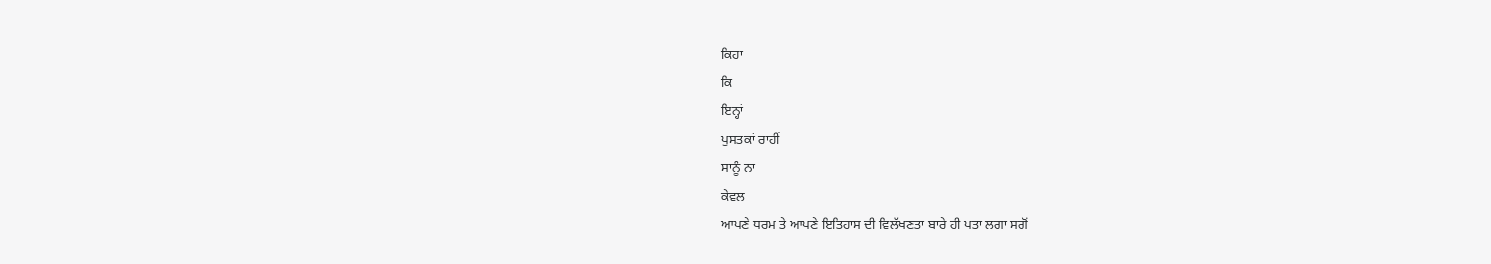ਕਿਹਾ
ਕਿ
ਇਨ੍ਹਾਂ
ਪੁਸਤਕਾਂ ਰਾਹੀਂ
ਸਾਨੂੰ ਨਾ
ਕੇਵਲ
ਆਪਣੇ ਧਰਮ ਤੇ ਆਪਣੇ ਇਤਿਹਾਸ ਦੀ ਵਿਲੱਖਣਤਾ ਬਾਰੇ ਹੀ ਪਤਾ ਲਗਾ ਸਗੋਂ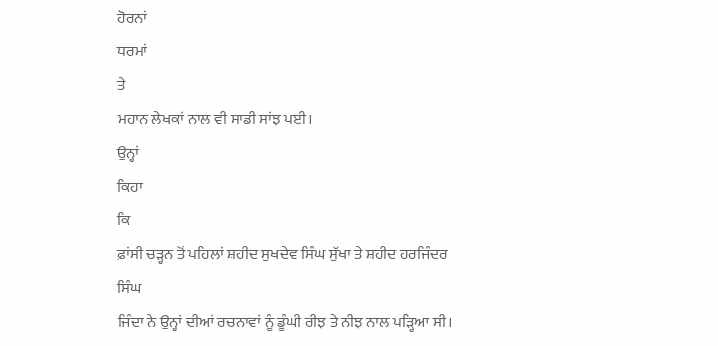ਹੋਰਨਾਂ
ਧਰਮਾਂ
ਤੇ
ਮਹਾਨ ਲੇਖਕਾਂ ਨਾਲ ਵੀ ਸਾਡੀ ਸਾਂਝ ਪਈ।
ਉਨ੍ਹਾਂ
ਕਿਹਾ
ਕਿ
ਫ਼ਾਂਸੀ ਚੜ੍ਹਨ ਤੋਂ ਪਹਿਲਾਂ ਸ਼ਹੀਦ ਸੁਖਦੇਵ ਸਿੰਘ ਸੁੱਖਾ ਤੇ ਸ਼ਹੀਦ ਹਰਜਿੰਦਰ
ਸਿੰਘ
ਜਿੰਦਾ ਨੇ ਉਨ੍ਹਾਂ ਦੀਆਂ ਰਚਨਾਵਾਂ ਨੂੰ ਡੂੰਘੀ ਰੀਝ ਤੇ ਨੀਝ ਨਾਲ ਪੜ੍ਹਿਆ ਸੀ।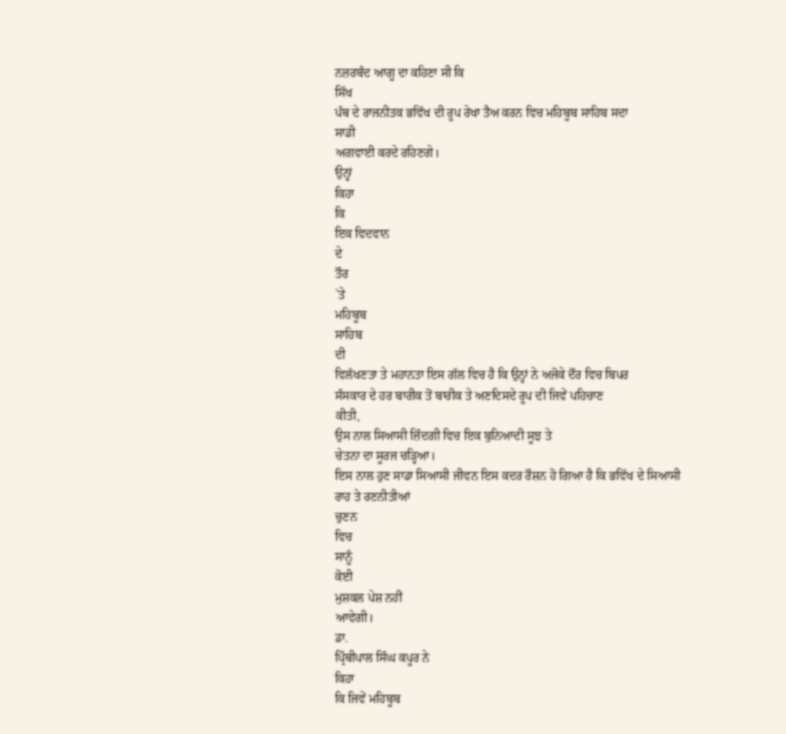ਨਜ਼ਰਬੰਦ ਆਗੂ ਦਾ ਕਹਿਣਾ ਸੀ ਕਿ
ਸਿੱਖ
ਪੰਥ ਦੇ ਰਾਜਨੀਤਕ ਭਵਿੱਖ ਦੀ ਰੂਪ ਰੇਖਾ ਤੈਅ ਕਰਨ ਵਿਚ ਮਹਿਬੂਬ ਸਾਹਿਬ ਸਦਾ
ਸਾਡੀ
ਅਗਵਾਈ ਕਰਦੇ ਰਹਿਣਗੇ।
ਉਨ੍ਹਾਂ
ਕਿਹਾ
ਕਿ
ਇਕ ਵਿਦਵਾਨ
ਦੇ
ਤੌਰ
`ਤੇ
ਮਹਿਬੂਬ
ਸਾਹਿਬ
ਦੀ
ਵਿਲੱਖਣਤਾ ਤੇ ਮਹਾਨਤਾ ਇਸ ਗੱਲ ਵਿਚ ਹੈ ਕਿ ਉਨ੍ਹਾਂ ਨੇ ਅਜੋਕੇ ਦੌਰ ਵਿਚ ਬਿਪਰ
ਸੰਸਕਾਰ ਦੇ ਹਰ ਬਾਰੀਕ ਤੋਂ ਬਾਰੀਕ ਤੇ ਅਣਦਿਸਦੇ ਰੂਪ ਦੀ ਜਿਵੇਂ ਪਹਿਚਾਣ
ਕੀਤੀ,
ਉਸ ਨਾਲ ਸਿਆਸੀ ਜ਼ਿੰਦਗੀ ਵਿਚ ਇਕ ਬੁਨਿਆਦੀ ਸੂਝ ਤੇ
ਚੇਤਨਾ ਦਾ ਸੂਰਜ ਚੜ੍ਹਿਆ।
ਇਸ ਨਾਲ ਹੁਣ ਸਾਡਾ ਸਿਆਸੀ ਜੀਵਨ ਇਸ ਕਦਰ ਰੌਸ਼ਨ ਹੋ ਗਿਆ ਹੈ ਕਿ ਭਵਿੱਖ ਦੇ ਸਿਆਸੀ
ਰਾਹ ਤੇ ਰਣਨੀਤੀਆਂ
ਚੁਣਨ
ਵਿਚ
ਸਾਨੂੰ
ਕੋਈ
ਮੁਸ਼ਕਲ ਪੇਸ਼ ਨਹੀਂ
ਆਵੇਗੀ।
ਡਾ.
ਪ੍ਰਿੰਥੀਪਾਲ ਸਿੰਘ ਕਪੂਰ ਨੇ
ਕਿਹਾ
ਕਿ ਜਿਵੇਂ ਮਹਿਬੂਬ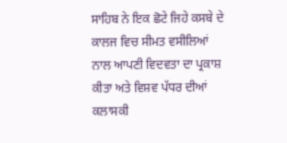ਸਾਹਿਬ ਨੇ ਇਕ ਛੋਟੇ ਜਿਹੇ ਕਸਬੇ ਦੇ ਕਾਲਜ ਵਿਚ ਸੀਮਤ ਵਸੀਲਿਆਂ
ਨਾਲ ਆਪਣੀ ਵਿਦਵਤਾ ਦਾ ਪ੍ਰਕਾਸ਼ ਕੀਤਾ ਅਤੇ ਵਿਸ਼ਵ ਪੱਧਰ ਦੀਆਂ
ਕਲਾਸਕੀ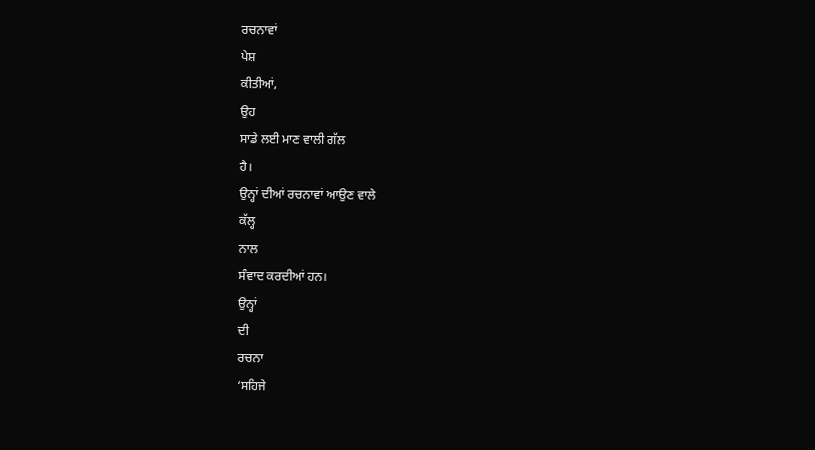ਰਚਨਾਵਾਂ
ਪੇਸ਼
ਕੀਤੀਆਂ,
ਉਹ
ਸਾਡੇ ਲਈ ਮਾਣ ਵਾਲੀ ਗੱਲ
ਹੈ।
ਉਨ੍ਹਾਂ ਦੀਆਂ ਰਚਨਾਵਾਂ ਆਉਣ ਵਾਲੇ
ਕੱਲ੍ਹ
ਨਾਲ
ਸੰਵਾਦ ਕਰਦੀਆਂ ਹਨ।
ਉਨ੍ਹਾਂ
ਦੀ
ਰਚਨਾ
‘ਸਹਿਜੇ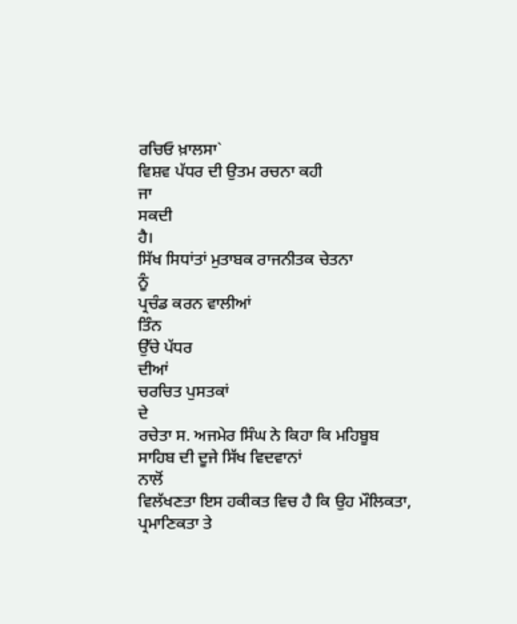ਰਚਿਓ ਖ਼ਾਲਸਾ`
ਵਿਸ਼ਵ ਪੱਧਰ ਦੀ ਉਤਮ ਰਚਨਾ ਕਹੀ
ਜਾ
ਸਕਦੀ
ਹੈ।
ਸਿੱਖ ਸਿਧਾਂਤਾਂ ਮੁਤਾਬਕ ਰਾਜਨੀਤਕ ਚੇਤਨਾ
ਨੂੰ
ਪ੍ਰਚੰਡ ਕਰਨ ਵਾਲੀਆਂ
ਤਿੰਨ
ਉੱਚੇ ਪੱਧਰ
ਦੀਆਂ
ਚਰਚਿਤ ਪੁਸਤਕਾਂ
ਦੇ
ਰਚੇਤਾ ਸ. ਅਜਮੇਰ ਸਿੰਘ ਨੇ ਕਿਹਾ ਕਿ ਮਹਿਬੂਬ
ਸਾਹਿਬ ਦੀ ਦੂਜੇ ਸਿੱਖ ਵਿਦਵਾਨਾਂ
ਨਾਲੋਂ
ਵਿਲੱਖਣਤਾ ਇਸ ਹਕੀਕਤ ਵਿਚ ਹੈ ਕਿ ਉਹ ਮੌਲਿਕਤਾ,
ਪ੍ਰਮਾਣਿਕਤਾ ਤੇ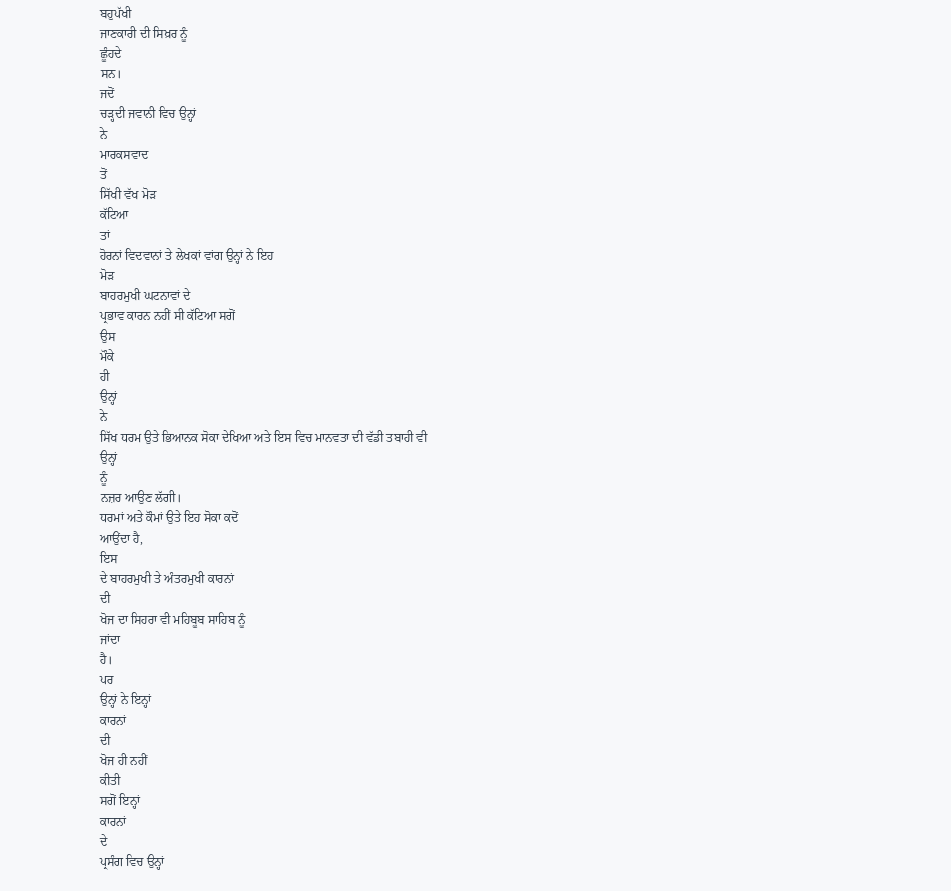ਬਹੁਪੱਖੀ
ਜਾਣਕਾਰੀ ਦੀ ਸਿਖ਼ਰ ਨੂੰ
ਛੂੰਹਦੇ
ਸਨ।
ਜਦੋਂ
ਚੜ੍ਹਦੀ ਜਵਾਨੀ ਵਿਚ ਉਨ੍ਹਾਂ
ਨੇ
ਮਾਰਕਸਵਾਦ
ਤੋਂ
ਸਿੱਖੀ ਵੱਖ ਮੋੜ
ਕੱਟਿਆ
ਤਾਂ
ਹੋਰਨਾਂ ਵਿਦਵਾਨਾਂ ਤੇ ਲੇਖਕਾਂ ਵਾਂਗ ਉਨ੍ਹਾਂ ਨੇ ਇਹ
ਮੋੜ
ਬਾਹਰਮੁਖੀ ਘਟਨਾਵਾਂ ਦੇ
ਪ੍ਰਭਾਵ ਕਾਰਨ ਨਹੀਂ ਸੀ ਕੱਟਿਆ ਸਗੋਂ
ਉਸ
ਮੌਕੇ
ਹੀ
ਉਨ੍ਹਾਂ
ਨੇ
ਸਿੱਖ ਧਰਮ ਉਤੇ ਭਿਆਨਕ ਸੋਕਾ ਦੇਖਿਆ ਅਤੇ ਇਸ ਵਿਚ ਮਾਨਵਤਾ ਦੀ ਵੱਡੀ ਤਬਾਹੀ ਵੀ
ਉਨ੍ਹਾਂ
ਨੂੰ
ਨਜ਼ਰ ਆਉਣ ਲੱਗੀ।
ਧਰਮਾਂ ਅਤੇ ਕੌਮਾਂ ਉਤੇ ਇਹ ਸੋਕਾ ਕਦੋਂ
ਆਉਂਦਾ ਹੈ,
ਇਸ
ਦੇ ਬਾਹਰਮੁਖੀ ਤੇ ਅੰਤਰਮੁਖੀ ਕਾਰਨਾਂ
ਦੀ
ਖੋਜ ਦਾ ਸਿਹਰਾ ਵੀ ਮਹਿਬੂਬ ਸਾਹਿਬ ਨੂੰ
ਜਾਂਦਾ
ਹੈ।
ਪਰ
ਉਨ੍ਹਾਂ ਨੇ ਇਨ੍ਹਾਂ
ਕਾਰਨਾਂ
ਦੀ
ਖੋਜ ਹੀ ਨਹੀਂ
ਕੀਤੀ
ਸਗੋਂ ਇਨ੍ਹਾਂ
ਕਾਰਨਾਂ
ਦੇ
ਪ੍ਰਸੰਗ ਵਿਚ ਉਨ੍ਹਾਂ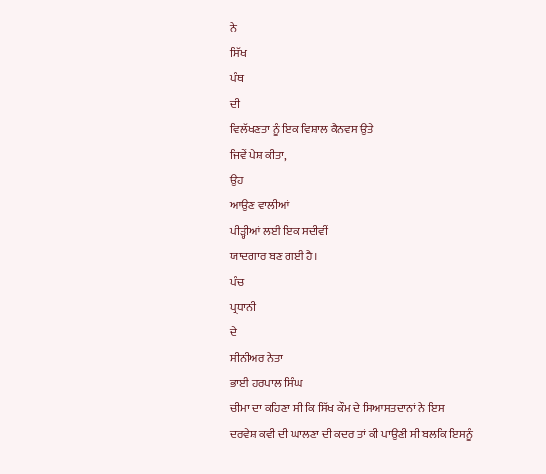ਨੇ
ਸਿੱਖ
ਪੰਥ
ਦੀ
ਵਿਲੱਖਣਤਾ ਨੂੰ ਇਕ ਵਿਸ਼ਾਲ ਕੈਨਵਸ ਉਤੇ
ਜਿਵੇਂ ਪੇਸ਼ ਕੀਤਾ,
ਉਹ
ਆਉਣ ਵਾਲੀਆਂ
ਪੀੜ੍ਹੀਆਂ ਲਈ ਇਕ ਸਦੀਵੀਂ
ਯਾਦਗਾਰ ਬਣ ਗਈ ਹੈ।
ਪੰਚ
ਪ੍ਰਧਾਨੀ
ਦੇ
ਸੀਨੀਅਰ ਨੇਤਾ
ਭਾਈ ਹਰਪਾਲ ਸਿੰਘ
ਚੀਮਾ ਦਾ ਕਹਿਣਾ ਸੀ ਕਿ ਸਿੱਖ ਕੌਮ ਦੇ ਸਿਆਸਤਦਾਨਾਂ ਨੇ ਇਸ
ਦਰਵੇਸ਼ ਕਵੀ ਦੀ ਘਾਲਣਾ ਦੀ ਕਦਰ ਤਾਂ ਕੀ ਪਾਉਣੀ ਸੀ ਬਲਕਿ ਇਸਨੂੰ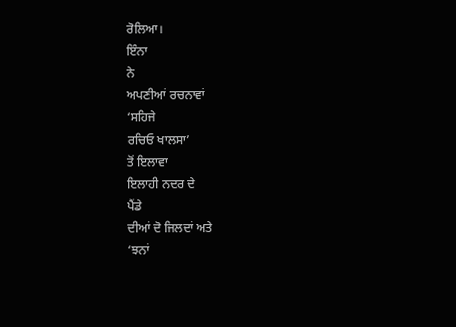ਰੋਲਿਆ।
ਇੰਨਾ
ਨੇ
ਅਪਣੀਆਂ ਰਚਨਾਵਾਂ
‘ਸਹਿਜੇ
ਰਚਿਓ ਖਾਲਸਾ’
ਤੋਂ ਇਲਾਵਾ
ਇਲਾਹੀ ਨਦਰ ਦੇ
ਪੈਂਡੇ
ਦੀਆਂ ਦੋ ਜਿਲਦਾਂ ਅਤੇ
‘ਝਨਾਂ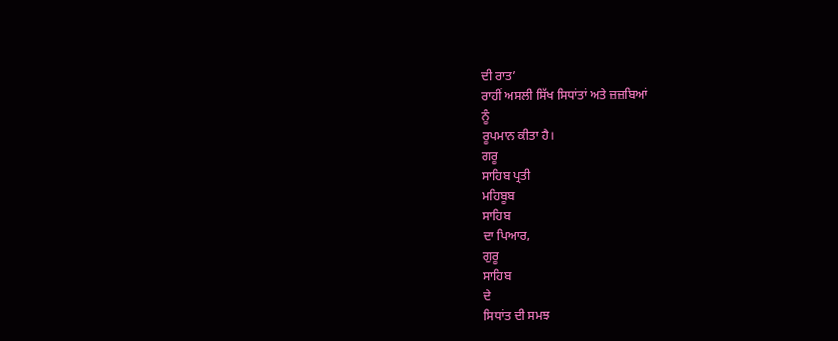ਦੀ ਰਾਤ’
ਰਾਹੀਂ ਅਸਲੀ ਸਿੱਖ ਸਿਧਾਂਤਾਂ ਅਤੇ ਜ਼ਜ਼ਬਿਆਂ
ਨੂੰ
ਰੂਪਮਾਨ ਕੀਤਾ ਹੈ।
ਗਰੂ
ਸਾਹਿਬ ਪ੍ਰਤੀ
ਮਹਿਬੂਬ
ਸਾਹਿਬ
ਦਾ ਪਿਆਰ,
ਗੁਰੂ
ਸਾਹਿਬ
ਦੇ
ਸਿਧਾਂਤ ਦੀ ਸਮਝ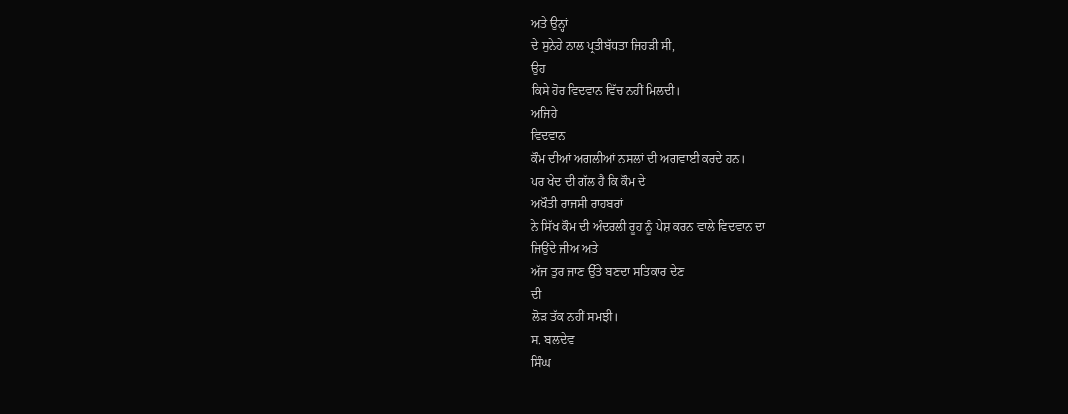ਅਤੇ ਉਨ੍ਹਾਂ
ਦੇ ਸੁਨੇਹੇ ਨਾਲ ਪ੍ਰਤੀਬੱਧਤਾ ਜਿਹੜੀ ਸੀ,
ਉਹ
ਕਿਸੇ ਹੋਰ ਵਿਦਵਾਨ ਵਿੱਚ ਨਹੀਂ ਮਿਲਦੀ।
ਅਜਿਹੇ
ਵਿਦਵਾਨ
ਕੌਮ ਦੀਆਂ ਅਗਲੀਆਂ ਨਸਲਾਂ ਦੀ ਅਗਵਾਈ ਕਰਦੇ ਹਨ।
ਪਰ ਖੇਦ ਦੀ ਗੱਲ ਹੈ ਕਿ ਕੌਮ ਦੇ
ਅਖੌਤੀ ਰਾਜਸੀ ਰਾਹਬਰਾਂ
ਨੇ ਸਿੱਖ ਕੌਮ ਦੀ ਅੰਦਰਲੀ ਰੂਹ ਨੂੰ ਪੇਸ਼ ਕਰਨ ਵਾਲੇ ਵਿਦਵਾਨ ਦਾ
ਜਿਉਂਦੇ ਜੀਅ ਅਤੇ
ਅੱਜ ਤੁਰ ਜਾਣ ਉੱਤੇ ਬਣਦਾ ਸਤਿਕਾਰ ਦੇਣ
ਦੀ
ਲੋੜ ਤੱਕ ਨਹੀਂ ਸਮਝੀ।
ਸ. ਬਲਦੇਵ
ਸਿੰਘ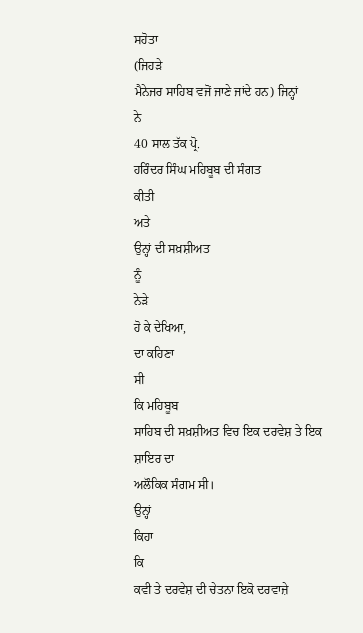ਸਹੋਤਾ
(ਜਿਹੜੇ
ਮੈਨੇਜਰ ਸਾਹਿਬ ਵਜੋਂ ਜਾਣੇ ਜਾਂਦੇ ਹਨ) ਜਿਨ੍ਹਾਂ
ਨੇ
40 ਸਾਲ ਤੱਕ ਪ੍ਰੋ.
ਹਰਿੰਦਰ ਸਿੰਘ ਮਹਿਬੂਬ ਦੀ ਸੰਗਤ
ਕੀਤੀ
ਅਤੇ
ਉਨ੍ਹਾਂ ਦੀ ਸਖ਼ਸ਼ੀਅਤ
ਨੂੰ
ਨੇੜੇ
ਹੋ ਕੇ ਦੇਖਿਆ,
ਦਾ ਕਹਿਣਾ
ਸੀ
ਕਿ ਮਹਿਬੂਬ
ਸਾਹਿਬ ਦੀ ਸਖ਼ਸ਼ੀਅਤ ਵਿਚ ਇਕ ਦਰਵੇਸ਼ ਤੇ ਇਕ ਸ਼ਾਇਰ ਦਾ
ਅਲੌਕਿਕ ਸੰਗਮ ਸੀ।
ਉਨ੍ਹਾਂ
ਕਿਹਾ
ਕਿ
ਕਵੀ ਤੇ ਦਰਵੇਸ਼ ਦੀ ਚੇਤਨਾ ਇਕੋ ਦਰਵਾਜ਼ੇ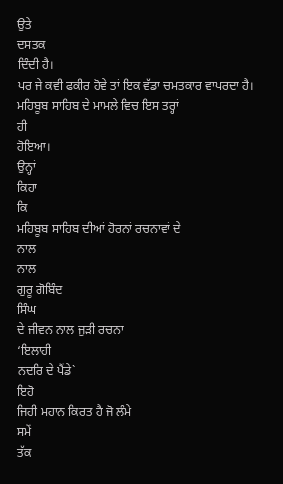ਉਤੇ
ਦਸਤਕ
ਦਿੰਦੀ ਹੈ।
ਪਰ ਜੇ ਕਵੀ ਫਕੀਰ ਹੋਵੇ ਤਾਂ ਇਕ ਵੱਡਾ ਚਮਤਕਾਰ ਵਾਪਰਦਾ ਹੈ।
ਮਹਿਬੂਬ ਸਾਹਿਬ ਦੇ ਮਾਮਲੇ ਵਿਚ ਇਸ ਤਰ੍ਹਾਂ
ਹੀ
ਹੋਇਆ।
ਉਨ੍ਹਾਂ
ਕਿਹਾ
ਕਿ
ਮਹਿਬੂਬ ਸਾਹਿਬ ਦੀਆਂ ਹੋਰਨਾਂ ਰਚਨਾਵਾਂ ਦੇ
ਨਾਲ
ਨਾਲ
ਗੁਰੂ ਗੋਬਿੰਦ
ਸਿੰਘ
ਦੇ ਜੀਵਨ ਨਾਲ ਜੁੜੀ ਰਚਨਾ
‘ਇਲਾਹੀ
ਨਦਰਿ ਦੇ ਪੈਂਡੇ`
ਇਹੋ
ਜਿਹੀ ਮਹਾਨ ਕਿਰਤ ਹੈ ਜੋ ਲੰਮੇ
ਸਮੇਂ
ਤੱਕ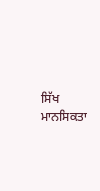ਸਿੱਖ
ਮਾਨਸਿਕਤਾ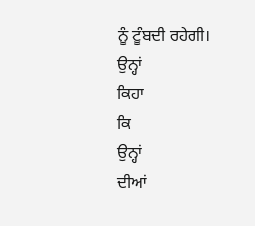ਨੂੰ ਟੂੰਬਦੀ ਰਹੇਗੀ।
ਉਨ੍ਹਾਂ
ਕਿਹਾ
ਕਿ
ਉਨ੍ਹਾਂ
ਦੀਆਂ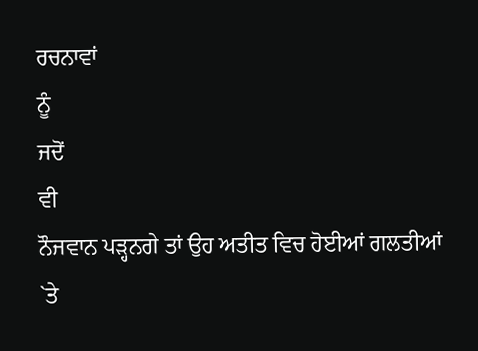ਰਚਨਾਵਾਂ
ਨੂੰ
ਜਦੋਂ
ਵੀ
ਨੌਜਵਾਨ ਪੜ੍ਹਨਗੇ ਤਾਂ ਉਹ ਅਤੀਤ ਵਿਚ ਹੋਈਆਂ ਗਲਤੀਆਂ
`ਤੇ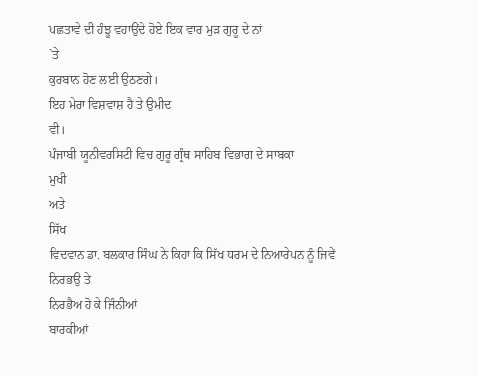ਪਛਤਾਵੇ ਦੀ ਹੰਝੂ ਵਹਾਉਂਦੇ ਹੋਏ ਇਕ ਵਾਰ ਮੁੜ ਗੁਰੂ ਦੇ ਨਾਂ
`ਤੇ
ਕੁਰਬਾਨ ਹੋਣ ਲਈ ਉਠਣਗੇ।
ਇਹ ਮੇਰਾ ਵਿਸ਼ਵਾਸ਼ ਹੈ ਤੇ ਉਮੀਦ
ਵੀ।
ਪੰਜਾਬੀ ਯੂਨੀਵਰਸਿਟੀ ਵਿਚ ਗੁਰੂ ਗ੍ਰੰਥ ਸਾਹਿਬ ਵਿਭਾਗ ਦੇ ਸਾਬਕਾ
ਮੁਖੀ
ਅਤੇ
ਸਿੱਖ
ਵਿਦਵਾਨ ਡਾ. ਬਲਕਾਰ ਸਿੰਘ ਨੇ ਕਿਹਾ ਕਿ ਸਿੱਖ ਧਰਮ ਦੇ ਨਿਆਰੇਪਨ ਨੂੰ ਜਿਵੇਂ
ਨਿਰਭਉ ਤੇ
ਨਿਰਭੈਅ ਹੋ ਕੇ ਜਿੰਨੀਆਂ
ਬਾਰਕੀਆਂ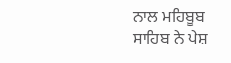ਨਾਲ ਮਹਿਬੂਬ
ਸਾਹਿਬ ਨੇ ਪੇਸ਼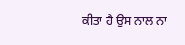ਕੀਤਾ ਹੈ ਉਸ ਨਾਲ ਨਾ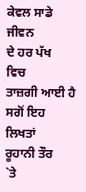ਕੇਵਲ ਸਾਡੇ
ਜੀਵਨ
ਦੇ ਹਰ ਪੱਖ
ਵਿਚ
ਤਾਜ਼ਗੀ ਆਈ ਹੈ ਸਗੋਂ ਇਹ
ਲਿਖਤਾਂ
ਰੂਹਾਨੀ ਤੌਰ
`ਤੇ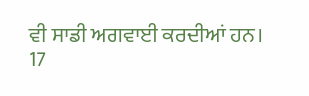ਵੀ ਸਾਡੀ ਅਗਵਾਈ ਕਰਦੀਆਂ ਹਨ।
17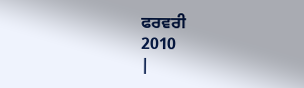ਫਰਵਰੀ
2010
|